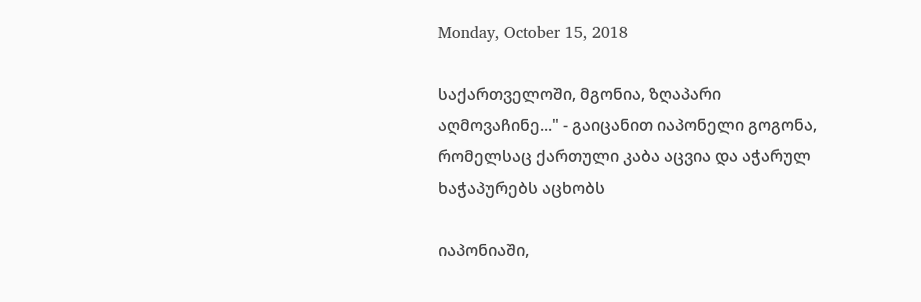Monday, October 15, 2018

საქართველოში, მგონია, ზღაპარი აღმოვაჩინე..." - გაიცანით იაპონელი გოგონა, რომელსაც ქართული კაბა აცვია და აჭარულ ხაჭაპურებს აცხობს

იაპონიაში,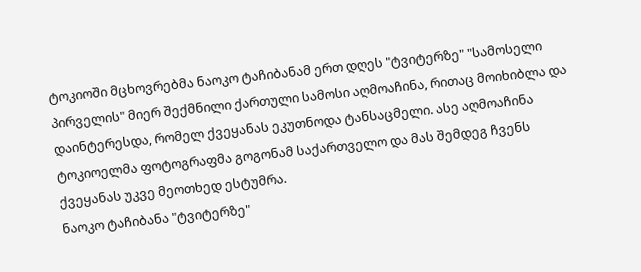ტოკიოში მცხოვრებმა ნაოკო ტაჩიბანამ ერთ დღეს "ტვიტერზე" "სამოსელი პირველის" მიერ შექმნილი ქართული სამოსი აღმოაჩინა, რითაც მოიხიბლა და დაინტერესდა, რომელ ქვეყანას ეკუთნოდა ტანსაცმელი. ასე აღმოაჩინა ტოკიოელმა ფოტოგრაფმა გოგონამ საქართველო და მას შემდეგ ჩვენს ქვეყანას უკვე მეოთხედ ესტუმრა.
ნაოკო ტაჩიბანა "ტვიტერზე"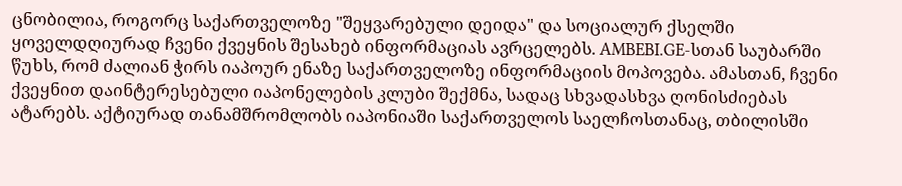ცნობილია, როგორც საქართველოზე "შეყვარებული დეიდა" და სოციალურ ქსელში ყოველდღიურად ჩვენი ქვეყნის შესახებ ინფორმაციას ავრცელებს. AMBEBI.GE-სთან საუბარში წუხს, რომ ძალიან ჭირს იაპოურ ენაზე საქართველოზე ინფორმაციის მოპოვება. ამასთან, ჩვენი ქვეყნით დაინტერესებული იაპონელების კლუბი შექმნა, სადაც სხვადასხვა ღონისძიებას ატარებს. აქტიურად თანამშრომლობს იაპონიაში საქართველოს საელჩოსთანაც, თბილისში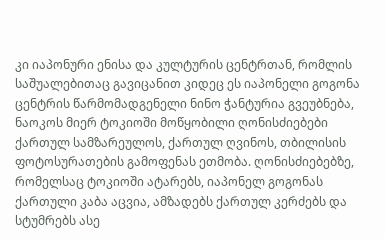კი იაპონური ენისა და კულტურის ცენტრთან, რომლის საშუალებითაც გავიცანით კიდეც ეს იაპონელი გოგონა
ცენტრის წარმომადგენელი ნინო ჭანტურია გვეუბნება, ნაოკოს მიერ ტოკიოში მოწყობილი ღონისძიებები ქართულ სამზარეულოს, ქართულ ღვინოს, თბილისის ფოტოსურათების გამოფენას ეთმობა. ღონისძიებებზე, რომელსაც ტოკიოში ატარებს, იაპონელ გოგონას ქართული კაბა აცვია, ამზადებს ქართულ კერძებს და სტუმრებს ასე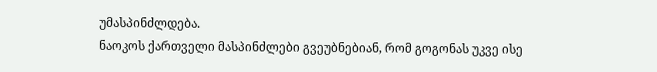უმასპინძლდება.
ნაოკოს ქართველი მასპინძლები გვეუბნებიან, რომ გოგონას უკვე ისე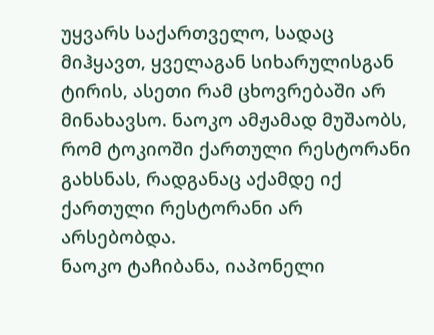უყვარს საქართველო, სადაც მიჰყავთ, ყველაგან სიხარულისგან ტირის, ასეთი რამ ცხოვრებაში არ მინახავსო. ნაოკო ამჟამად მუშაობს, რომ ტოკიოში ქართული რესტორანი გახსნას, რადგანაც აქამდე იქ ქართული რესტორანი არ არსებობდა.
ნაოკო ტაჩიბანა, იაპონელი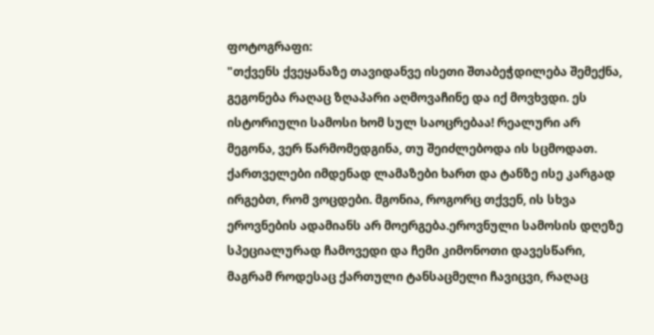ფოტოგრაფი:
"თქვენს ქვეყანაზე თავიდანვე ისეთი შთაბეჭდილება შემექნა, გეგონება რაღაც ზღაპარი აღმოვაჩინე და იქ მოვხვდი. ეს ისტორიული სამოსი ხომ სულ საოცრებაა! რეალური არ მეგონა, ვერ წარმომედგინა, თუ შეიძლებოდა ის სცმოდათ. ქართველები იმდენად ლამაზები ხართ და ტანზე ისე კარგად ირგებთ, რომ ვოცდები. მგონია, როგორც თქვენ, ის სხვა ეროვნების ადამიანს არ მოერგება.ეროვნული სამოსის დღეზე სპეციალურად ჩამოვედი და ჩემი კიმონოთი დავესწარი, მაგრამ როდესაც ქართული ტანსაცმელი ჩავიცვი, რაღაც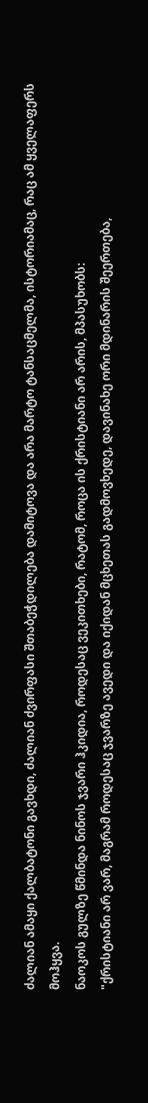ძალიან ამაყი ქალბატონი გავხდი, ძალიან ძვირფასი შთაბეჭდილება დამიტოვა და არა მარტო ტანსაცმელმა, ისტორიამაც, რაც ამ ყველაფერს მოჰყვა.
ნაოკოს გულზე წმინდა ნინოს ჯვარი ჰკიდია, როდესაც ვეკითხები, რატომ, როცა ის ქრისტიანი არ არის, მპასუხობს:
"ქრისტიანი არ ვარ, მაგრამ როდესაც ჯვარზე ავედი და იქიდან მცხეთას გადმოვხედე, დავინახე ორი მდინარის შეერთება,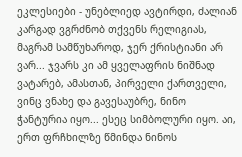ეკლესიები - უნებლიედ ავტირდი, ძალიან კარგად ვგრძნობ თქვენს რელიგიას, მაგრამ სამწუხაროდ, ჯერ ქრისტიანი არ ვარ... ჯვარს კი ამ ყველაფრის ნიშნად ვატარებ, ამასთან, პირველი ქართველი, ვინც ვნახე და გავესაუბრე, ნინო ჭანტურია იყო... ესეც სიმბოლური იყო. აი, ერთ ფრჩხილზე წმინდა ნინოს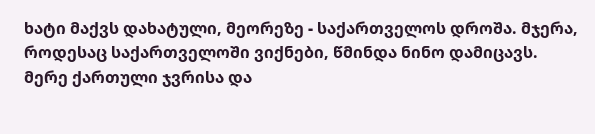ხატი მაქვს დახატული, მეორეზე - საქართველოს დროშა. მჯერა, როდესაც საქართველოში ვიქნები, წმინდა ნინო დამიცავს.
მერე ქართული ჯვრისა და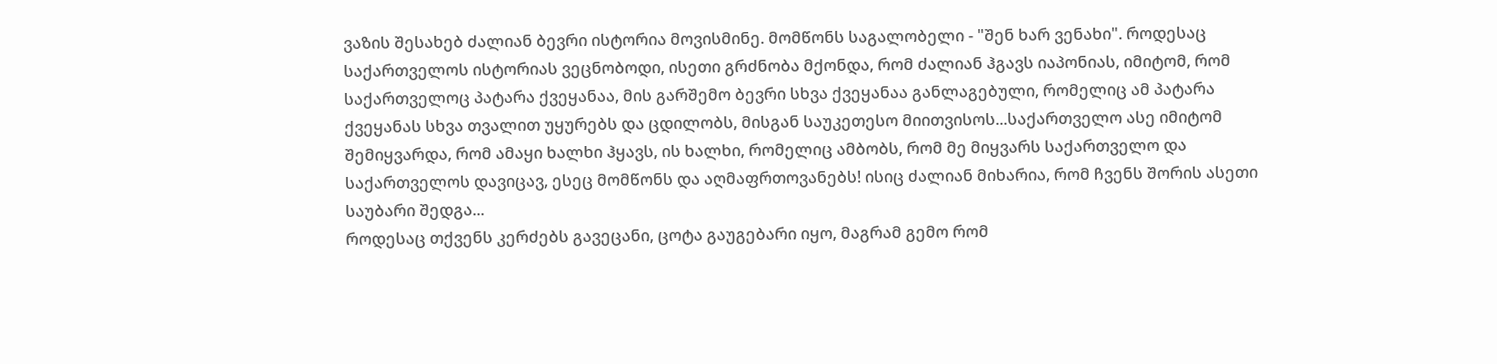ვაზის შესახებ ძალიან ბევრი ისტორია მოვისმინე. მომწონს საგალობელი - "შენ ხარ ვენახი". როდესაც საქართველოს ისტორიას ვეცნობოდი, ისეთი გრძნობა მქონდა, რომ ძალიან ჰგავს იაპონიას, იმიტომ, რომ საქართველოც პატარა ქვეყანაა, მის გარშემო ბევრი სხვა ქვეყანაა განლაგებული, რომელიც ამ პატარა ქვეყანას სხვა თვალით უყურებს და ცდილობს, მისგან საუკეთესო მიითვისოს...საქართველო ასე იმიტომ შემიყვარდა, რომ ამაყი ხალხი ჰყავს, ის ხალხი, რომელიც ამბობს, რომ მე მიყვარს საქართველო და საქართველოს დავიცავ, ესეც მომწონს და აღმაფრთოვანებს! ისიც ძალიან მიხარია, რომ ჩვენს შორის ასეთი საუბარი შედგა...
როდესაც თქვენს კერძებს გავეცანი, ცოტა გაუგებარი იყო, მაგრამ გემო რომ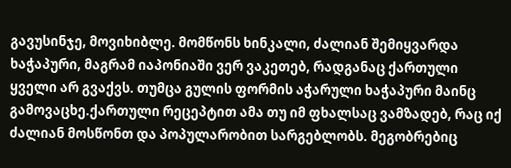გავუსინჯე, მოვიხიბლე. მომწონს ხინკალი, ძალიან შემიყვარდა ხაჭაპური, მაგრამ იაპონიაში ვერ ვაკეთებ, რადგანაც ქართული ყველი არ გვაქვს. თუმცა გულის ფორმის აჭარული ხაჭაპური მაინც გამოვაცხე.ქართული რეცეპტით ამა თუ იმ ფხალსაც ვამზადებ, რაც იქ ძალიან მოსწონთ და პოპულარობით სარგებლობს. მეგობრებიც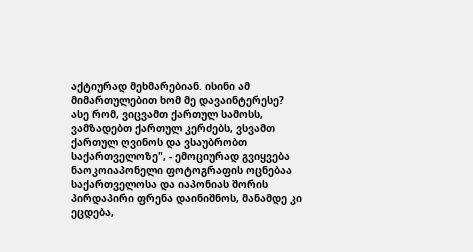აქტიურად მეხმარებიან. ისინი ამ მიმართულებით ხომ მე დავაინტერესე? ასე რომ, ვიცვამთ ქართულ სამოსს, ვამზადებთ ქართულ კერძებს, ვსვამთ ქართულ ღვინოს და ვსაუბრობთ საქართველოზე", - ემოციურად გვიყვება ნაოკოიაპონელი ფოტოგრაფის ოცნებაა საქართველოსა და იაპონიას შორის პირდაპირი ფრენა დაინიშნოს, მანამდე კი ეცდება,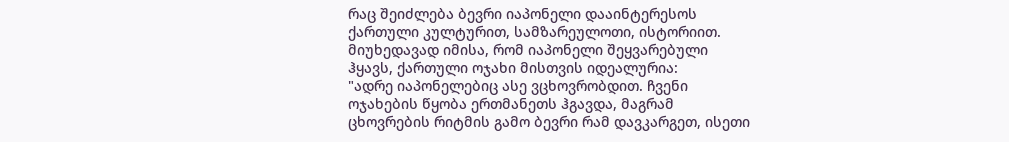რაც შეიძლება ბევრი იაპონელი დააინტერესოს ქართული კულტურით, სამზარეულოთი, ისტორიით. მიუხედავად იმისა, რომ იაპონელი შეყვარებული ჰყავს, ქართული ოჯახი მისთვის იდეალურია:
"ადრე იაპონელებიც ასე ვცხოვრობდით. ჩვენი ოჯახების წყობა ერთმანეთს ჰგავდა, მაგრამ ცხოვრების რიტმის გამო ბევრი რამ დავკარგეთ, ისეთი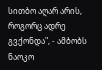სითბო აღარ არის, როგორც ადრე გვქონდა", - ამბობს ნაოკო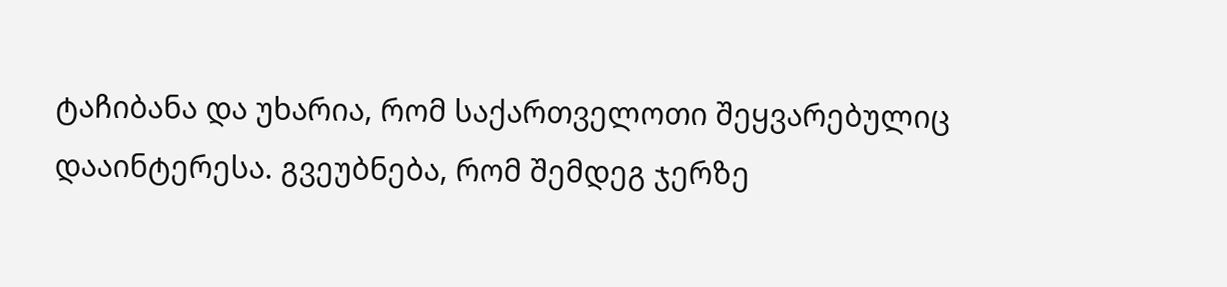ტაჩიბანა და უხარია, რომ საქართველოთი შეყვარებულიც დააინტერესა. გვეუბნება, რომ შემდეგ ჯერზე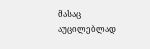მასაც აუცილებლად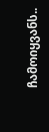ჩამოიყვანს..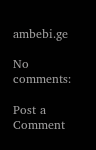ambebi.ge

No comments:

Post a Comment